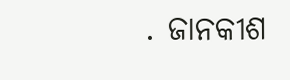. ଜାନକୀଶ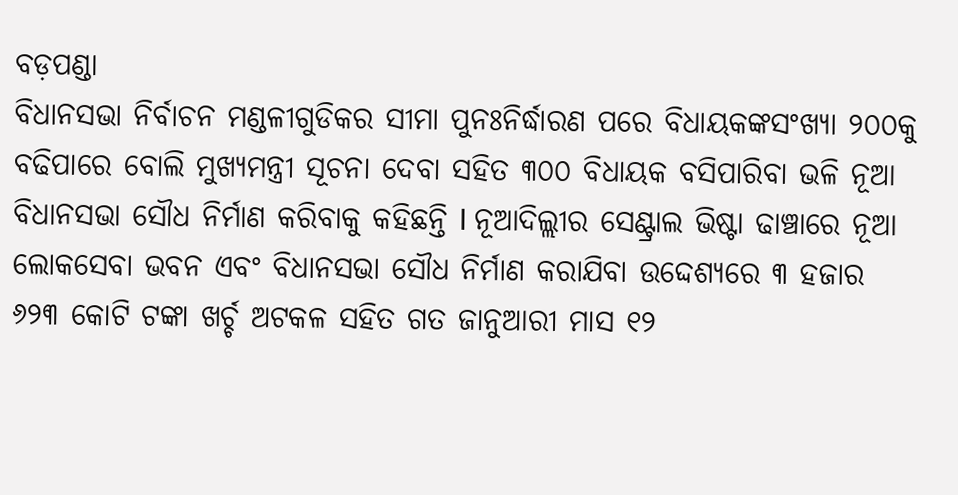ବଡ଼ପଣ୍ଡା
ବିଧାନସଭା ନିର୍ବାଚନ ମଣ୍ଡଳୀଗୁଡିକର ସୀମା ପୁନଃନିର୍ଦ୍ଧାରଣ ପରେ ବିଧାୟକଙ୍କସଂଖ୍ୟା ୨୦୦କୁ ବଢିପାରେ ବୋଲି ମୁଖ୍ୟମନ୍ତ୍ରୀ ସୂଚନା ଦେବା ସହିତ ୩୦୦ ବିଧାୟକ ବସିପାରିବା ଭଳି ନୂଆ ବିଧାନସଭା ସୌଧ ନିର୍ମାଣ କରିବାକୁ କହିଛନ୍ତି I ନୂଆଦିଲ୍ଲୀର ସେଣ୍ଟ୍ରାଲ ଭିଷ୍ଟା ଢାଞ୍ଚାରେ ନୂଆ ଲୋକସେବା ଭବନ ଏବଂ ବିଧାନସଭା ସୌଧ ନିର୍ମାଣ କରାଯିବା ଉଦ୍ଦେଶ୍ୟରେ ୩ ହଜାର ୬୨୩ କୋଟି ଟଙ୍କା ଖର୍ଚ୍ଚ ଅଟକଳ ସହିତ ଗତ ଜାନୁଆରୀ ମାସ ୧୨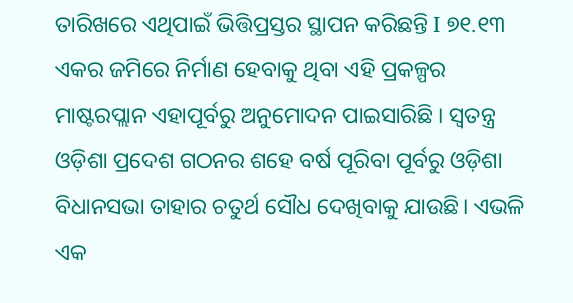ତାରିଖରେ ଏଥିପାଇଁ ଭିତ୍ତିପ୍ରସ୍ତର ସ୍ଥାପନ କରିଛନ୍ତି I ୭୧.୧୩ ଏକର ଜମିରେ ନିର୍ମାଣ ହେବାକୁ ଥିବା ଏହି ପ୍ରକଳ୍ପର ମାଷ୍ଟରପ୍ଲାନ ଏହାପୂର୍ବରୁ ଅନୁମୋଦନ ପାଇସାରିଛି । ସ୍ୱତନ୍ତ୍ର ଓଡ଼ିଶା ପ୍ରଦେଶ ଗଠନର ଶହେ ବର୍ଷ ପୂରିବା ପୂର୍ବରୁ ଓଡ଼ିଶା ବିଧାନସଭା ତାହାର ଚତୁର୍ଥ ସୌଧ ଦେଖିବାକୁ ଯାଉଛି। ଏଭଳି ଏକ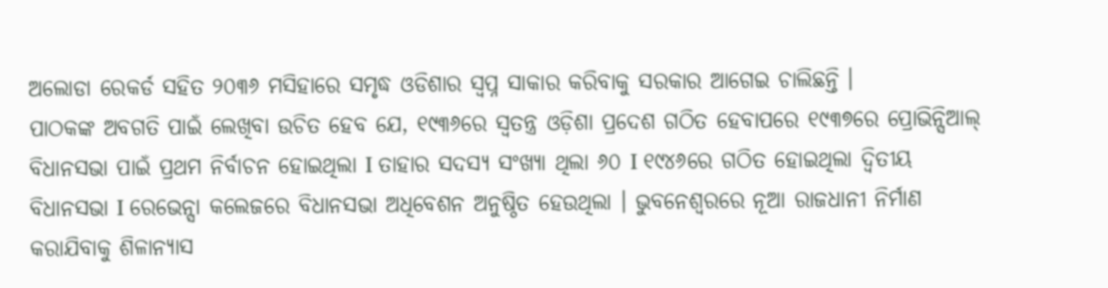ଅଲୋଡା ରେକର୍ଡ ସହିତ ୨୦୩୬ ମସିହାରେ ସମୃଦ୍ଧ ଓଡିଶାର ସ୍ୱପ୍ନ ସାକାର କରିବାକୁ ସରକାର ଆଗେଇ ଚାଲିଛନ୍ତି ।
ପାଠକଙ୍କ ଅବଗତି ପାଇଁ ଲେଖିବା ଉଚିତ ହେବ ଯେ, ୧୯୩୬ରେ ସ୍ୱତନ୍ତ୍ର ଓଡ଼ିଶା ପ୍ରଦେଶ ଗଠିତ ହେବାପରେ ୧୯୩୭ରେ ପ୍ରୋଭିନ୍ସିଆଲ୍ ବିଧାନସଭା ପାଇଁ ପ୍ରଥମ ନିର୍ବାଚନ ହୋଇଥିଲା I ତାହାର ସଦସ୍ୟ ସଂଖ୍ୟା ଥିଲା ୬୦ I ୧୯୪୬ରେ ଗଠିତ ହୋଇଥିଲା ଦ୍ୱିତୀୟ ବିଧାନସଭା I ରେଭେନ୍ସା କଲେଜରେ ବିଧାନସଭା ଅଧିବେଶନ ଅନୁଷ୍ଠିତ ହେଉଥିଲା । ଭୁବନେଶ୍ୱରରେ ନୂଆ ରାଜଧାନୀ ନିର୍ମାଣ କରାଯିବାକୁ ଶିଳାନ୍ୟାସ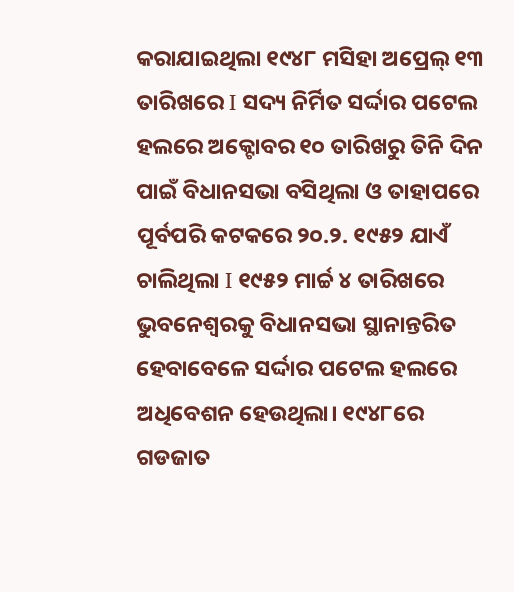କରାଯାଇଥିଲା ୧୯୪୮ ମସିହା ଅପ୍ରେଲ୍ ୧୩ ତାରିଖରେ I ସଦ୍ୟ ନିର୍ମିତ ସର୍ଦ୍ଦାର ପଟେଲ ହଲରେ ଅକ୍ଟୋବର ୧୦ ତାରିଖରୁ ତିନି ଦିନ ପାଇଁ ବିଧାନସଭା ବସିଥିଲା ଓ ତାହାପରେ ପୂର୍ବପରି କଟକରେ ୨୦.୨. ୧୯୫୨ ଯାଏଁ ଚାଲିଥିଲା I ୧୯୫୨ ମାର୍ଚ୍ଚ ୪ ତାରିଖରେ ଭୁବନେଶ୍ୱରକୁ ବିଧାନସଭା ସ୍ଥାନାନ୍ତରିତ ହେବାବେଳେ ସର୍ଦ୍ଦାର ପଟେଲ ହଲରେ ଅଧିବେଶନ ହେଉଥିଲା। ୧୯୪୮ରେ ଗଡଜାତ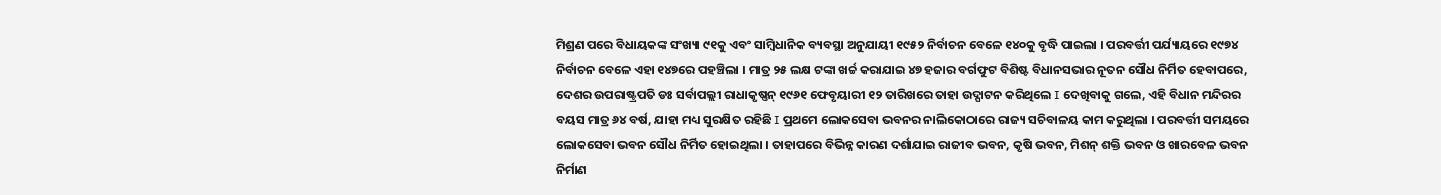ମିଶ୍ରଣ ପରେ ବିଧାୟକଙ୍କ ସଂଖ୍ୟା ୯୧କୁ ଏବଂ ସାମ୍ବିଧାନିକ ବ୍ୟବସ୍ଥା ଅନୁଯାୟୀ ୧୯୫୨ ନିର୍ବାଚନ ବେଳେ ୧୪୦କୁ ବୃଦ୍ଧି ପାଇଲା । ପରବର୍ତ୍ତୀ ପର୍ଯ୍ୟାୟରେ ୧୯୭୪ ନିର୍ବାଚନ ବେଳେ ଏହା ୧୪୭ରେ ପହଞ୍ଚିଲା । ମାତ୍ର ୨୫ ଲକ୍ଷ ଟଙ୍କା ଖର୍ଚ୍ଚ କରାଯାଇ ୪୭ ହଜାର ବର୍ଗଫୁଟ ବିଶିଷ୍ଟ ବିଧାନସଭାର ନୂତନ ସୌଧ ନିର୍ମିତ ହେବାପରେ, ଦେଶର ଉପରାଷ୍ଟ୍ରପତି ଡଃ ସର୍ବାପଲ୍ଲୀ ରାଧାକୃଷ୍ଣନ୍ ୧୯୬୧ ଫେବୃୟାରୀ ୧୨ ତାରିଖରେ ତାହା ଉଦ୍ଘାଟନ କରିଥିଲେ I ଦେଖିବାକୁ ଗଲେ, ଏହି ବିଧାନ ମନ୍ଦିରର ବୟସ ମାତ୍ର ୬୪ ବର୍ଷ, ଯାହା ମଧ୍ୟ ସୁରକ୍ଷିତ ରହିଛି I ପ୍ରଥମେ ଲୋକସେବା ଭବନର ନାଲିକୋଠାରେ ରାଜ୍ୟ ସଚିବାଳୟ କାମ କରୁଥିଲା । ପରବର୍ତ୍ତୀ ସମୟରେ ଲୋକସେବା ଭବନ ସୌଧ ନିର୍ମିତ ହୋଇଥିଲା । ତାହାପରେ ବିଭିନ୍ନ କାରଣ ଦର୍ଶାଯାଇ ରାଜୀବ ଭବନ, କୃଷି ଭବନ, ମିଶନ୍ ଶକ୍ତି ଭବନ ଓ ଖାରବେଳ ଭବନ ନିର୍ମାଣ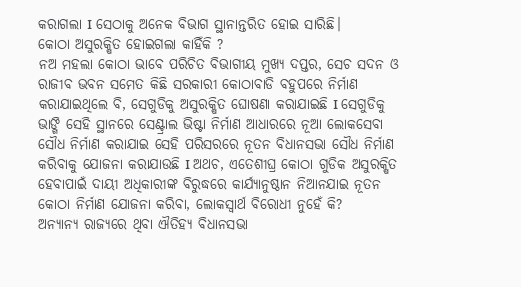କରାଗଲା I ସେଠାକୁ ଅନେକ ବିଭାଗ ସ୍ଥାନାନ୍ତରିତ ହୋଇ ସାରିଛି।
କୋଠା ଅସୁରକ୍ଷିତ ହୋଇଗଲା କାହିଁକି ?
ନଅ ମହଲା କୋଠା ଭାବେ ପରିଚିତ ବିଭାଗୀୟ ମୁଖ୍ୟ ଦପ୍ତର, ସେଚ ସଦନ ଓ ରାଜୀବ ଭବନ ସମେତ କିଛି ସରକାରୀ କୋଠାବାଡି ବହୁପରେ ନିର୍ମାଣ କରାଯାଇଥିଲେ ବି, ସେଗୁଡିକୁ ଅସୁରକ୍ଷିତ ଘୋଷଣା କରାଯାଇଛି I ସେଗୁଡିକୁ ଭାଙ୍ଗି ସେହି ସ୍ଥାନରେ ସେଣ୍ଟ୍ରାଲ ଭିଷ୍ଟା ନିର୍ମାଣ ଆଧାରରେ ନୂଆ ଲୋକସେବା ସୌଧ ନିର୍ମାଣ କରାଯାଇ ସେହି ପରିସରରେ ନୂତନ ବିଧାନସଭା ସୌଧ ନିର୍ମାଣ କରିବାକୁ ଯୋଜନା କରାଯାଉଛି I ଅଥଚ, ଏତେଶୀଘ୍ର କୋଠା ଗୁଡିକ ଅସୁରକ୍ଷିତ ହେବାପାଇଁ ଦାୟୀ ଅଧିକାରୀଙ୍କ ବିରୁଦ୍ଧରେ କାର୍ଯ୍ୟାନୁଷ୍ଠାନ ନିଆନଯାଇ ନୂତନ କୋଠା ନିର୍ମାଣ ଯୋଜନା କରିବା, ଲୋକସ୍ୱାର୍ଥ ବିରୋଧୀ ନୁହେଁ କି?
ଅନ୍ୟାନ୍ୟ ରାଜ୍ୟରେ ଥିବା ଐତିହ୍ୟ ବିଧାନସଭା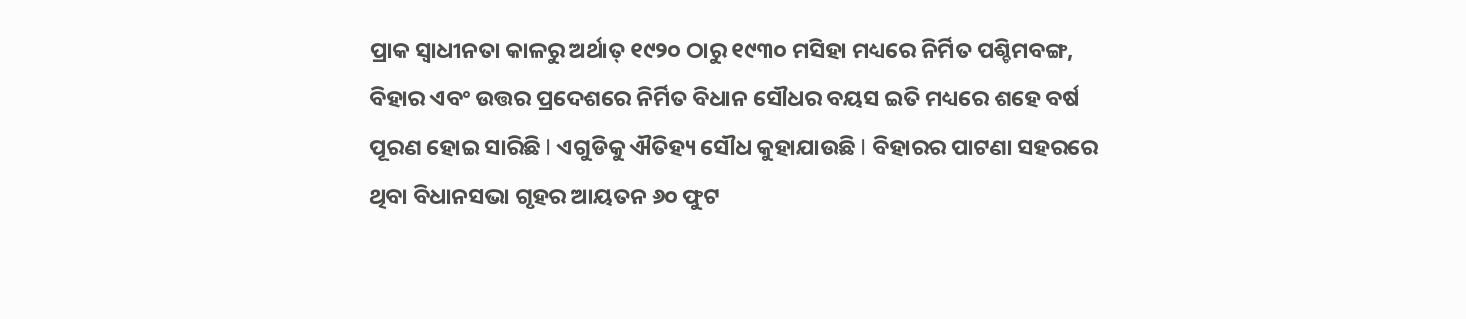ପ୍ରାକ ସ୍ୱାଧୀନତା କାଳରୁ ଅର୍ଥାତ୍ ୧୯୨୦ ଠାରୁ ୧୯୩୦ ମସିହା ମଧ୍ୟରେ ନିର୍ମିତ ପଶ୍ଚିମବଙ୍ଗ, ବିହାର ଏବଂ ଉତ୍ତର ପ୍ରଦେଶରେ ନିର୍ମିତ ବିଧାନ ସୌଧର ବୟସ ଇତି ମଧ୍ୟରେ ଶହେ ବର୍ଷ ପୂରଣ ହୋଇ ସାରିଛି I ଏଗୁଡିକୁ ଐତିହ୍ୟ ସୌଧ କୁହାଯାଉଛି I ବିହାରର ପାଟଣା ସହରରେ ଥିବା ବିଧାନସଭା ଗୃହର ଆୟତନ ୬୦ ଫୁଟ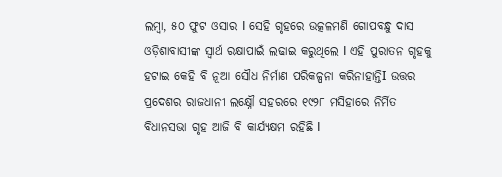ଲମ୍ବା, ୫୦ ଫୁଟ ଓସାର I ସେହି ଗୃହରେ ଉତ୍କଳମଣି ଗୋପବନ୍ଧୁ ଦାସ ଓଡ଼ିଶାବାସୀଙ୍କ ସ୍ୱାର୍ଥ ରକ୍ଷାପାଇଁ ଲଢାଇ କରୁଥିଲେ I ଏହି ପୁରାତନ ଗୃହକୁ ହଟାଇ କେହି ବି ନୂଆ ସୌଧ ନିର୍ମାଣ ପରିକଳ୍ପନା କରିନାହାନ୍ତିI ଉତ୍ତର ପ୍ରଦେଶର ରାଜଧାନୀ ଲକ୍ଷ୍ନୌ ସହରରେ ୧୯୨୮ ମସିହାରେ ନିର୍ମିତ ବିଧାନସଭା ଗୃହ ଆଜି ବି କାର୍ଯ୍ୟକ୍ଷମ ରହିଛି I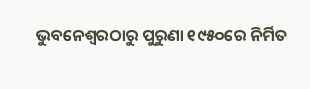ଭୁବନେଶ୍ୱରଠାରୁ ପୁରୁଣା ୧୯୫୦ରେ ନିର୍ମିତ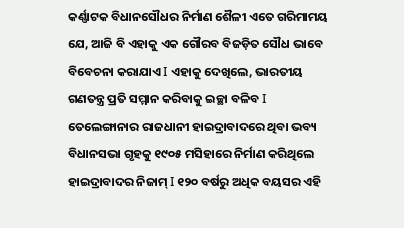କର୍ଣ୍ଣାଟକ ବିଧାନସୌଧର ନିର୍ମାଣ ଶୈଳୀ ଏତେ ଗରିମାମୟ ଯେ, ଆଜି ବି ଏହାକୁ ଏକ ଗୌରବ ବିଜଡ଼ିତ ସୌଧ ଭାବେ ବିବେଚନା କରାଯାଏ I ଏହାକୁ ଦେଖିଲେ, ଭାରତୀୟ ଗଣତନ୍ତ୍ର ପ୍ରତି ସମ୍ମାନ କରିବାକୁ ଇଚ୍ଛା ବଳିବ I ତେଲେଙ୍ଗାନାର ରାଜଧାନୀ ହାଇଦ୍ରାବାଦରେ ଥିବା ଭବ୍ୟ ବିଧାନସଭା ଗୃହକୁ ୧୯୦୫ ମସିହାରେ ନିର୍ମାଣ କରିଥିଲେ ହାଇଦ୍ରାବାଦର ନିଜାମ୍ I ୧୨୦ ବର୍ଷରୁ ଅଧିକ ବୟସର ଏହି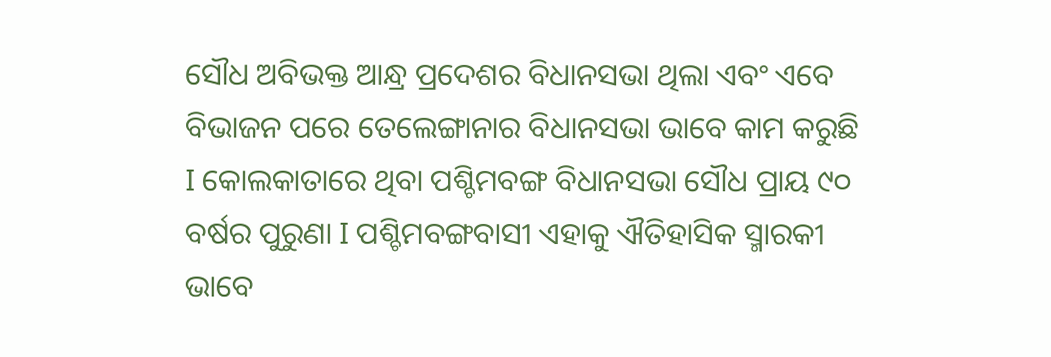ସୌଧ ଅବିଭକ୍ତ ଆନ୍ଧ୍ର ପ୍ରଦେଶର ବିଧାନସଭା ଥିଲା ଏବଂ ଏବେ ବିଭାଜନ ପରେ ତେଲେଙ୍ଗାନାର ବିଧାନସଭା ଭାବେ କାମ କରୁଛି I କୋଲକାତାରେ ଥିବା ପଶ୍ଚିମବଙ୍ଗ ବିଧାନସଭା ସୌଧ ପ୍ରାୟ ୯୦ ବର୍ଷର ପୁରୁଣା I ପଶ୍ଚିମବଙ୍ଗବାସୀ ଏହାକୁ ଐତିହାସିକ ସ୍ମାରକୀ ଭାବେ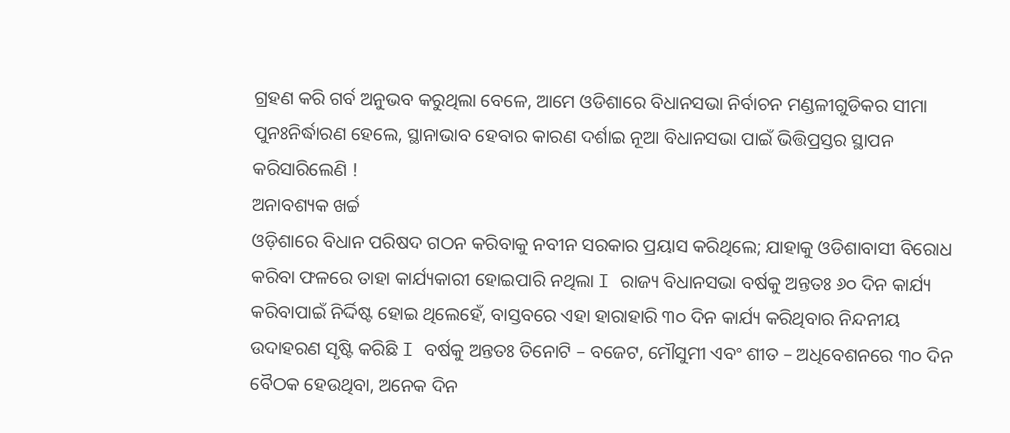ଗ୍ରହଣ କରି ଗର୍ବ ଅନୁଭବ କରୁଥିଲା ବେଳେ, ଆମେ ଓଡିଶାରେ ବିଧାନସଭା ନିର୍ବାଚନ ମଣ୍ଡଳୀଗୁଡିକର ସୀମା ପୁନଃନିର୍ଦ୍ଧାରଣ ହେଲେ, ସ୍ଥାନାଭାବ ହେବାର କାରଣ ଦର୍ଶାଇ ନୂଆ ବିଧାନସଭା ପାଇଁ ଭିତ୍ତିପ୍ରସ୍ତର ସ୍ଥାପନ କରିସାରିଲେଣି !
ଅନାବଶ୍ୟକ ଖର୍ଚ୍ଚ
ଓଡ଼ିଶାରେ ବିଧାନ ପରିଷଦ ଗଠନ କରିବାକୁ ନବୀନ ସରକାର ପ୍ରୟାସ କରିଥିଲେ; ଯାହାକୁ ଓଡିଶାବାସୀ ବିରୋଧ କରିବା ଫଳରେ ତାହା କାର୍ଯ୍ୟକାରୀ ହୋଇପାରି ନଥିଲା I ରାଜ୍ୟ ବିଧାନସଭା ବର୍ଷକୁ ଅନ୍ତତଃ ୬୦ ଦିନ କାର୍ଯ୍ୟ କରିବାପାଇଁ ନିର୍ଦ୍ଦିଷ୍ଟ ହୋଇ ଥିଲେହେଁ, ବାସ୍ତବରେ ଏହା ହାରାହାରି ୩୦ ଦିନ କାର୍ଯ୍ୟ କରିଥିବାର ନିନ୍ଦନୀୟ ଉଦାହରଣ ସୃଷ୍ଟି କରିଛି I ବର୍ଷକୁ ଅନ୍ତତଃ ତିନୋଟି – ବଜେଟ, ମୌସୁମୀ ଏବଂ ଶୀତ – ଅଧିବେଶନରେ ୩୦ ଦିନ ବୈଠକ ହେଉଥିବା, ଅନେକ ଦିନ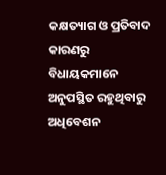କକ୍ଷତ୍ୟାଗ ଓ ପ୍ରତିବାଦ କାରଣରୁ ବିଧାୟକମାନେ ଅନୁପସ୍ଥିତ ରହୁଥିବାରୁ ଅଧିବେଶନ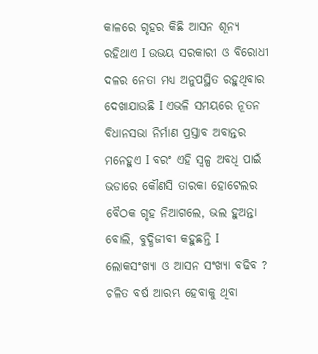କାଳରେ ଗୃହର କିଛି ଆସନ ଶୂନ୍ୟ ରହିଥାଏ I ଉଭୟ ସରକାରୀ ଓ ବିରୋଧୀ ଦଳର ନେତା ମଧ୍ୟ ଅନୁପସ୍ଥିତ ରହୁଥିବାର ଦେଖାଯାଉଛି I ଏଭଳି ସମୟରେ ନୂତନ ବିଧାନସଭା ନିର୍ମାଣ ପ୍ରସ୍ତାବ ଅବାନ୍ତର ମନେହୁଏ I ବରଂ ଏହି ସ୍ବଳ୍ପ ଅବଧି ପାଇଁ ଭଡାରେ କୌଣସି ତାରକା ହୋଟେଲର ବୈଠକ ଗୃହ ନିଆଗଲେ, ଭଲ ହୁଅନ୍ତା ବୋଲି, ବୁଦ୍ଧିଜୀବୀ କହୁଛନ୍ତି I
ଲୋକସଂଖ୍ୟା ଓ ଆସନ ସଂଖ୍ୟା ବଢିବ ?
ଚଳିତ ବର୍ଷ ଆରମ୍ଭ ହେବାକୁ ଥିବା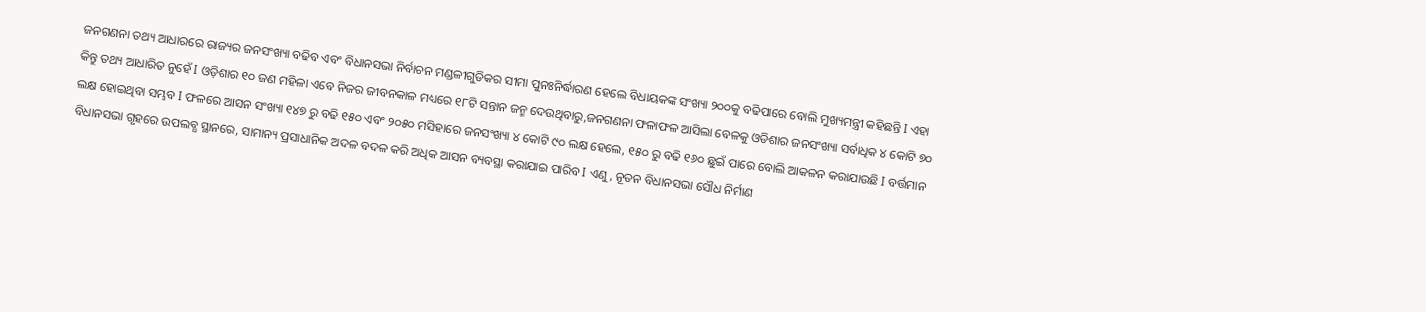ଜନଗଣନା ତଥ୍ୟ ଆଧାରରେ ରାଜ୍ୟର ଜନସଂଖ୍ୟା ବଢିବ ଏବଂ ବିଧାନସଭା ନିର୍ବାଚନ ମଣ୍ଡଳୀଗୁଡିକର ସୀମା ପୁନଃନିର୍ଦ୍ଧାରଣ ହେଲେ ବିଧାୟକଙ୍କ ସଂଖ୍ୟା ୨୦୦କୁ ବଢିପାରେ ବୋଲି ମୁଖ୍ୟମନ୍ତ୍ରୀ କହିଛନ୍ତି I ଏହା କିନ୍ତୁ ତଥ୍ୟ ଆଧାରିତ ନୁହେଁ I ଓଡ଼ିଶାର ୧୦ ଜଣ ମହିଳା ଏବେ ନିଜର ଜୀବନକାଳ ମଧ୍ୟରେ ୧୮ଟି ସନ୍ତାନ ଜନ୍ମ ଦେଉଥିବାରୁ,ଜନଗଣନା ଫଳାଫଳ ଆସିଲା ବେଳକୁ ଓଡିଶାର ଜନସଂଖ୍ୟା ସର୍ବାଧିକ ୪ କୋଟି ୭୦ ଲକ୍ଷ ହୋଇଥିବା ସମ୍ଭବ I ଫଳରେ ଆସନ ସଂଖ୍ୟା ୧୪୭ ରୁ ବଢି ୧୫୦ ଏବଂ ୨୦୫୦ ମସିହାରେ ଜନସଂଖ୍ୟା ୪ କୋଟି ୯୦ ଲକ୍ଷ ହେଲେ, ୧୫୦ ରୁ ବଢି ୧୬୦ ଛୁଇଁ ପାରେ ବୋଲି ଆକଳନ କରାଯାଉଛି I ବର୍ତ୍ତମାନ ବିଧାନସଭା ଗୃହରେ ଉପଲବ୍ଧ ସ୍ଥାନରେ, ସାମାନ୍ୟ ପ୍ରସାଧାନିକ ଅଦଳ ବଦଳ କରି ଅଧିକ ଆସନ ବ୍ୟବସ୍ଥା କରାଯାଇ ପାରିବ I ଏଣୁ, ନୂତନ ବିଧାନସଭା ସୌଧ ନିର୍ମାଣ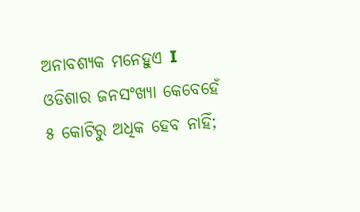ଅନାବଶ୍ୟକ ମନେହୁଏ I ଓଡିଶାର ଜନସଂଖ୍ୟା କେବେହେଁ ୫ କୋଟିରୁ ଅଧିକ ହେବ ନାହିଁ;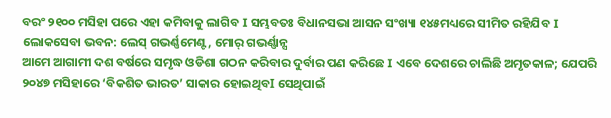ବରଂ ୨୧୦୦ ମସିହା ପରେ ଏହା କମିବାକୁ ଲାଗିବ I ସମ୍ଭବତଃ ବିଧାନସଭା ଆସନ ସଂଖ୍ୟା ୧୪୫ମଧ୍ୟରେ ସୀମିତ ରହିଯିବ I
ଲୋକସେବା ଭବନ: ଲେସ୍ ଗଭର୍ଣ୍ଣମେଣ୍ଟ, ମୋର୍ ଗଭର୍ଣ୍ଣାନ୍ସ
ଆମେ ଆଗାମୀ ଦଶ ବର୍ଷରେ ସମୃଦ୍ଧ ଓଡିଶା ଗଠନ କରିବାର ଦୁର୍ବାର ପଣ କରିଛେ I ଏବେ ଦେଶରେ ଚାଲିଛି ଅମୃତକାଳ; ଯେପରି ୨୦୪୭ ମସିହାରେ ‘ବିକଶିତ ଭାରତ’ ସାକାର ହୋଇଥିବI ସେଥିପାଇଁ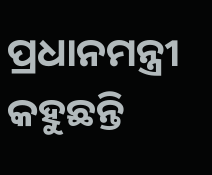ପ୍ରଧାନମନ୍ତ୍ରୀ କହୁଛନ୍ତି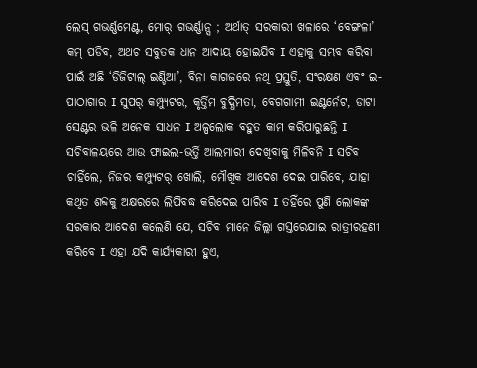ଲେସ୍ ଗଭର୍ଣ୍ଣମେଣ୍ଟ, ମୋର୍ ଗଭର୍ଣ୍ଣାନ୍ସ ; ଅର୍ଥାତ୍ ସରକାରୀ ଖଳାରେ ‘ବେଙ୍ଗଳା’ କମ୍ ପଡିବ, ଅଥଚ ସବୁତକ ଧାନ ଆଦାୟ ହୋଇଯିବ I ଏହାକୁ ସମ୍ଭବ କରିବା ପାଇଁ ଅଛି ‘ଡିଜିଟାଲ୍ ଇଣ୍ଡିଆ’, ବିନା କାଗଜରେ ନଥି ପ୍ରସ୍ତୁତି, ସଂରକ୍ଷଣ ଏବଂ ଇ-ପାଠାଗାର I ସୁପର୍ କମ୍ପ୍ୟୁଟର, କୃର୍ତ୍ତିମ ବୁଦ୍ଧିମତା, ବେଗଗାମୀ ଇଣ୍ଟର୍ନେଟ, ଡାଟା ସେଣ୍ଟର ଭଳି ଅନେକ ସାଧନ I ଅଳ୍ପଲୋକ ବହୁତ କାମ କରିପାରୁଛନ୍ତି I ସଚିବାଳୟରେ ଆଉ ଫାଇଲ-ଭର୍ତ୍ତି ଆଲମାରୀ ଦେଖିବାକୁ ମିଳିବନି I ସଚିବ ଚାହିଁଲେ, ନିଜର କମ୍ପ୍ୟୁଟର୍ ଖୋଲି, ମୌଖିକ ଆଦେଶ ଦେଇ ପାରିବେ, ଯାହା କଥିତ ଶବ୍ଦକୁ ଅକ୍ଷରରେ ଲିପିବଦ୍ଧ କରିଦେଇ ପାରିବ I ତହିଁରେ ପୁଣି ଲୋକଙ୍କ ସରକାର ଆଦେଶ କଲେଣି ଯେ, ସଚିବ ମାନେ ଜିଲ୍ଲା ଗସ୍ତରେଯାଇ ରାତ୍ରୀରହଣୀ କରିବେ I ଏହା ଯଦି କାର୍ଯ୍ୟକାରୀ ହୁଏ,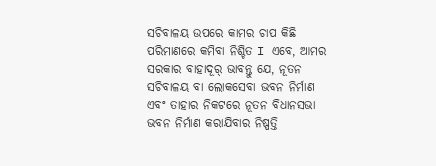ସଚିବାଳୟ ଉପରେ କାମର ଚାପ କିଛି ପରିମାଣରେ କମିବା ନିଶ୍ଚିତ I ଏବେ, ଆମର ସରକାର ବାହାଦୂର୍ ଭାବନ୍ତୁ ଯେ, ନୂତନ ସଚିବାଳୟ ବା ଲୋକସେବା ଭବନ ନିର୍ମାଣ ଏବଂ ତାହାର ନିକଟରେ ନୂତନ ବିଧାନସଭା ଭବନ ନିର୍ମାଣ କରାଯିବାର ନିଷ୍ପତ୍ତି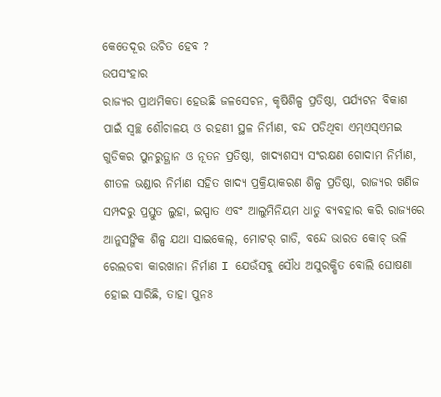କେତେଦୂର ଉଚିତ ହେବ ?
ଉପସଂହାର
ରାଜ୍ୟର ପ୍ରାଥମିକତା ହେଉଛି ଜଳସେଚନ, କୃଷିଶିଳ୍ପ ପ୍ରତିଷ୍ଠା, ପର୍ଯ୍ୟଟନ ବିକାଶ ପାଇଁ ସ୍ୱଚ୍ଛ ଶୌଚାଳୟ ଓ ରହଣୀ ସ୍ଥଳ ନିର୍ମାଣ, ବନ୍ଦ ପଡିଥିବା ଏମ୍ଏସ୍ଏମଇ ଗୁଡିକର ପୁନରୁତ୍ଥାନ ଓ ନୂତନ ପ୍ରତିଷ୍ଠା, ଖାଦ୍ୟଶସ୍ୟ ସଂରକ୍ଷଣ ଗୋଦାମ ନିର୍ମାଣ, ଶୀତଳ ଭଣ୍ଡାର ନିର୍ମାଣ ସହିତ ଖାଦ୍ୟ ପ୍ରକ୍ରିୟାକରଣ ଶିଳ୍ପ ପ୍ରତିଷ୍ଠା, ରାଜ୍ୟର ଖଣିଜ ସମ୍ପଦରୁ ପ୍ରସ୍ତୁତ ଲୁହା, ଇସ୍ପାତ ଏବଂ ଆଲୁମିନିୟମ ଧାତୁ ବ୍ୟବହାର କରି ରାଜ୍ୟରେ ଆନୁସଙ୍ଗିକ ଶିଳ୍ପ ଯଥା ସାଇକେଲ୍, ମୋଟର୍ ଗାଡି, ବନ୍ଦେ ଭାରତ କୋଚ୍ ଭଳି ରେଲଡବା କାରଖାନା ନିର୍ମାଣ I ଯେଉଁସବୁ ସୌଧ ଅସୁରକ୍ଷିତ ବୋଲି ଘୋଷଣା ହୋଇ ସାରିଛି, ତାହା ପୁନଃ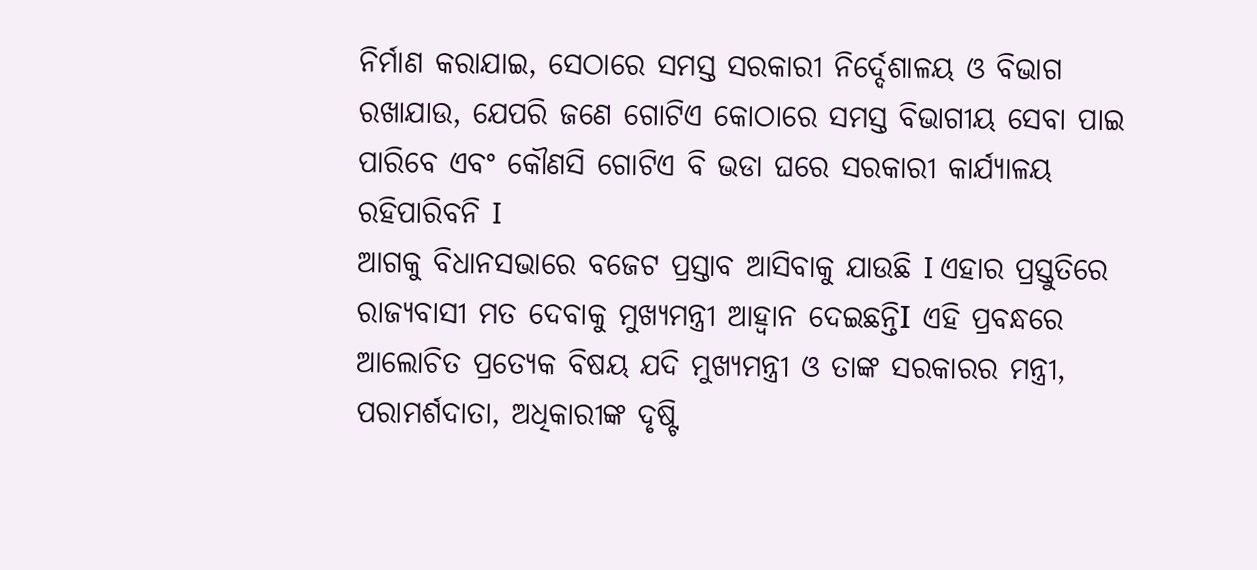ନିର୍ମାଣ କରାଯାଇ, ସେଠାରେ ସମସ୍ତ ସରକାରୀ ନିର୍ଦ୍ଦେଶାଳୟ ଓ ବିଭାଗ ରଖାଯାଉ, ଯେପରି ଜଣେ ଗୋଟିଏ କୋଠାରେ ସମସ୍ତ ବିଭାଗୀୟ ସେବା ପାଇ ପାରିବେ ଏବଂ କୌଣସି ଗୋଟିଏ ବି ଭଡା ଘରେ ସରକାରୀ କାର୍ଯ୍ୟାଳୟ ରହିପାରିବନି I
ଆଗକୁ ବିଧାନସଭାରେ ବଜେଟ ପ୍ରସ୍ତାବ ଆସିବାକୁ ଯାଉଛି I ଏହାର ପ୍ରସ୍ତୁତିରେ ରାଜ୍ୟବାସୀ ମତ ଦେବାକୁ ମୁଖ୍ୟମନ୍ତ୍ରୀ ଆହ୍ବାନ ଦେଇଛନ୍ତିI ଏହି ପ୍ରବନ୍ଧରେ ଆଲୋଚିତ ପ୍ରତ୍ୟେକ ବିଷୟ ଯଦି ମୁଖ୍ୟମନ୍ତ୍ରୀ ଓ ତାଙ୍କ ସରକାରର ମନ୍ତ୍ରୀ, ପରାମର୍ଶଦାତା, ଅଧିକାରୀଙ୍କ ଦୃଷ୍ଟି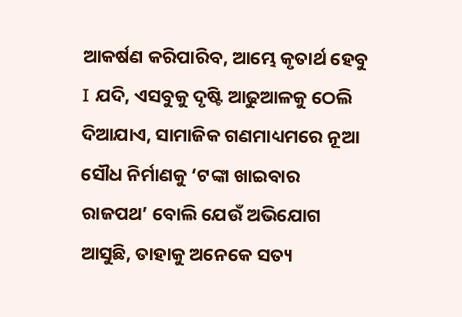ଆକର୍ଷଣ କରିପାରିବ, ଆମ୍ଭେ କୃତାର୍ଥ ହେବୁ I ଯଦି, ଏସବୁକୁ ଦୃଷ୍ଟି ଆଢୁଆଳକୁ ଠେଲି ଦିଆଯାଏ, ସାମାଜିକ ଗଣମାଧ୍ୟମରେ ନୂଆ ସୌଧ ନିର୍ମାଣକୁ ‘ଟଙ୍କା ଖାଇବାର ରାଜପଥ’ ବୋଲି ଯେଉଁ ଅଭିଯୋଗ ଆସୁଛି, ତାହାକୁ ଅନେକେ ସତ୍ୟ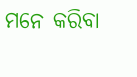ମନେ କରିବା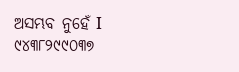ଅସମ୍ଭବ ନୁହେଁ I
୯୪୩୮୨୯୯୦୩୭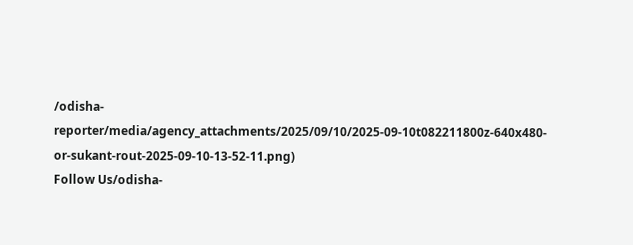/odisha-reporter/media/agency_attachments/2025/09/10/2025-09-10t082211800z-640x480-or-sukant-rout-2025-09-10-13-52-11.png)
Follow Us/odisha-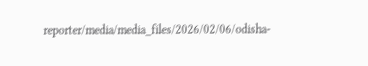reporter/media/media_files/2026/02/06/odisha-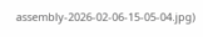assembly-2026-02-06-15-05-04.jpg)